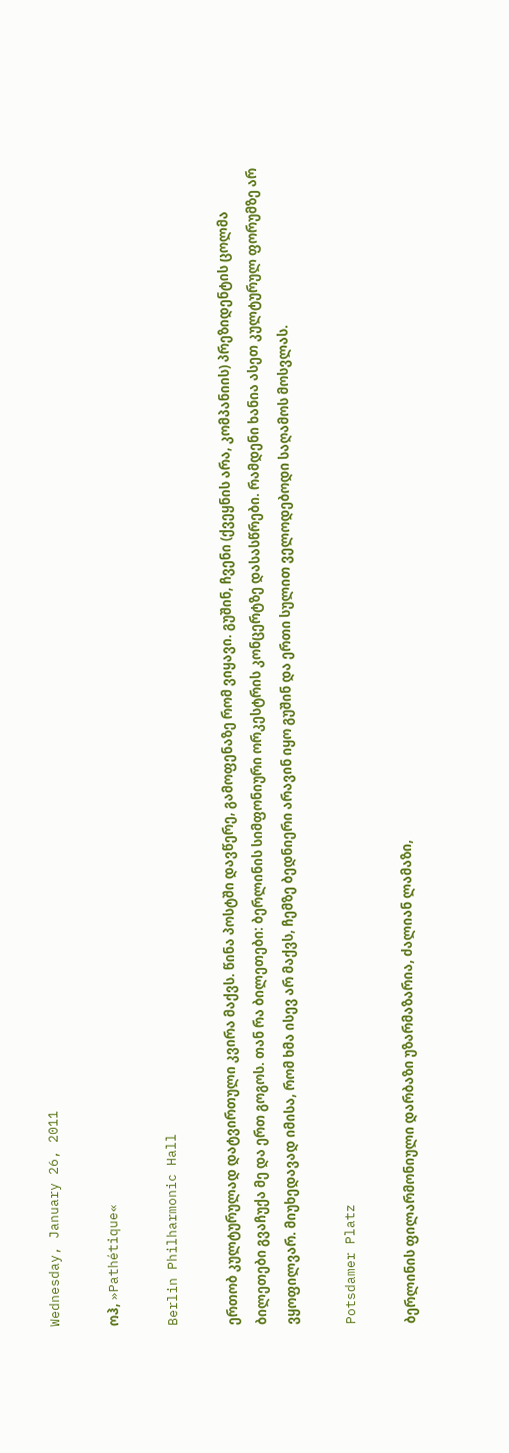Wednesday, January 26, 2011

ოჰ, »Pathétique«

Berlin Philharmonic Hall

ერთობ კულტურულად დატვირთული კვირა მაქვს. წინა პოსტში დავწერე, გამოფენაზე რომ ვიყავი. გუშინ, ჩვენი (ქვეყნის არა, კომპანიის) პრეზიდენტის ცოლმა ბილეთები გვაჩუქა მე და ერთ გოგოს. თან რა ბილეთები: ბერლინის სიმფონიური ორკესტრის კონცერტზე დასასწრები. რამდენი ხანია ასეთ კულტურულ ფორუმზე არ ვყოფილვარ. მიუხედავად იმისა, რომ ხმა ისევ არ მაქვს, ჩემზე ბედნიერი არავინ იყო გუშინ და ერთი სულით ველოდებოდი საღამოს მოსვლას.

Potsdamer Platz

ბერლინის ფილარმონიული დარბაზი უზარმაზარია, ძალიან ლამაზი,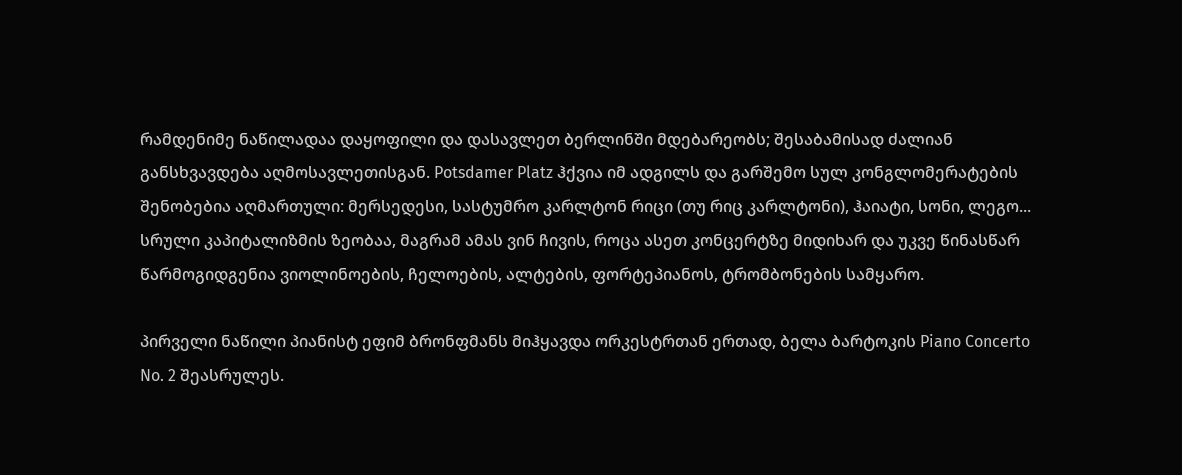რამდენიმე ნაწილადაა დაყოფილი და დასავლეთ ბერლინში მდებარეობს; შესაბამისად ძალიან განსხვავდება აღმოსავლეთისგან. Potsdamer Platz ჰქვია იმ ადგილს და გარშემო სულ კონგლომერატების შენობებია აღმართული: მერსედესი, სასტუმრო კარლტონ რიცი (თუ რიც კარლტონი), ჰაიატი, სონი, ლეგო... სრული კაპიტალიზმის ზეობაა, მაგრამ ამას ვინ ჩივის, როცა ასეთ კონცერტზე მიდიხარ და უკვე წინასწარ წარმოგიდგენია ვიოლინოების, ჩელოების, ალტების, ფორტეპიანოს, ტრომბონების სამყარო.

პირველი ნაწილი პიანისტ ეფიმ ბრონფმანს მიჰყავდა ორკესტრთან ერთად, ბელა ბარტოკის Piano Concerto No. 2 შეასრულეს.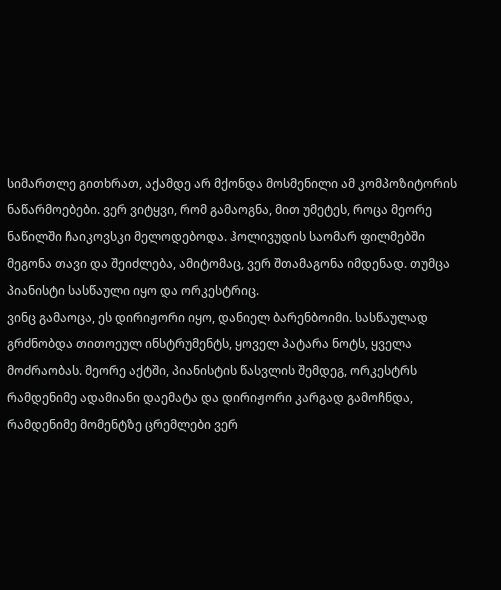სიმართლე გითხრათ, აქამდე არ მქონდა მოსმენილი ამ კომპოზიტორის ნაწარმოებები. ვერ ვიტყვი, რომ გამაოგნა, მით უმეტეს, როცა მეორე ნაწილში ჩაიკოვსკი მელოდებოდა. ჰოლივუდის საომარ ფილმებში მეგონა თავი და შეიძლება, ამიტომაც, ვერ შთამაგონა იმდენად. თუმცა პიანისტი სასწაული იყო და ორკესტრიც.
ვინც გამაოცა, ეს დირიჟორი იყო, დანიელ ბარენბოიმი. სასწაულად გრძნობდა თითოეულ ინსტრუმენტს, ყოველ პატარა ნოტს, ყველა მოძრაობას. მეორე აქტში, პიანისტის წასვლის შემდეგ, ორკესტრს რამდენიმე ადამიანი დაემატა და დირიჟორი კარგად გამოჩნდა, რამდენიმე მომენტზე ცრემლები ვერ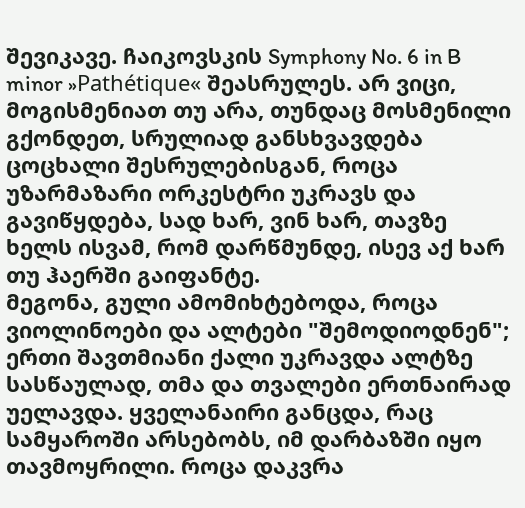შევიკავე. ჩაიკოვსკის Symphony No. 6 in B minor »Pathétique« შეასრულეს. არ ვიცი, მოგისმენიათ თუ არა, თუნდაც მოსმენილი გქონდეთ, სრულიად განსხვავდება ცოცხალი შესრულებისგან, როცა უზარმაზარი ორკესტრი უკრავს და გავიწყდება, სად ხარ, ვინ ხარ, თავზე ხელს ისვამ, რომ დარწმუნდე, ისევ აქ ხარ თუ ჰაერში გაიფანტე.
მეგონა, გული ამომიხტებოდა, როცა ვიოლინოები და ალტები "შემოდიოდნენ"; ერთი შავთმიანი ქალი უკრავდა ალტზე სასწაულად, თმა და თვალები ერთნაირად უელავდა. ყველანაირი განცდა, რაც სამყაროში არსებობს, იმ დარბაზში იყო თავმოყრილი. როცა დაკვრა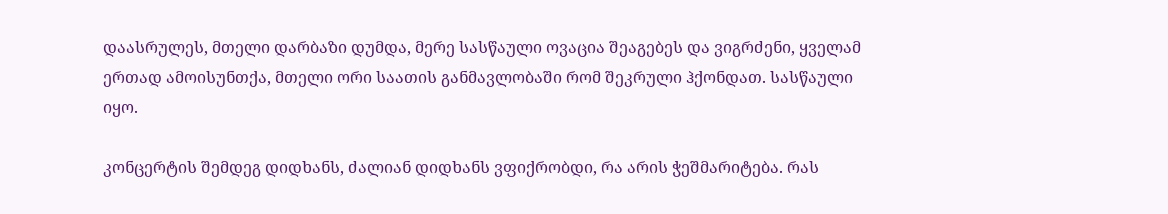დაასრულეს, მთელი დარბაზი დუმდა, მერე სასწაული ოვაცია შეაგებეს და ვიგრძენი, ყველამ ერთად ამოისუნთქა, მთელი ორი საათის განმავლობაში რომ შეკრული ჰქონდათ. სასწაული იყო.

კონცერტის შემდეგ დიდხანს, ძალიან დიდხანს ვფიქრობდი, რა არის ჭეშმარიტება. რას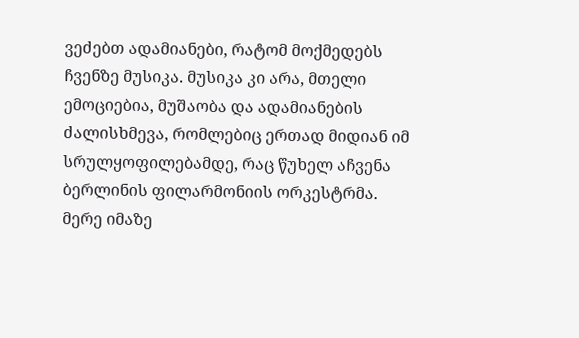ვეძებთ ადამიანები, რატომ მოქმედებს ჩვენზე მუსიკა. მუსიკა კი არა, მთელი ემოციებია, მუშაობა და ადამიანების ძალისხმევა, რომლებიც ერთად მიდიან იმ სრულყოფილებამდე, რაც წუხელ აჩვენა ბერლინის ფილარმონიის ორკესტრმა. მერე იმაზე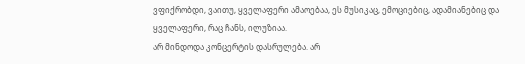ვფიქრობდი, ვაითუ, ყველაფერი ამაოებაა, ეს მუსიკაც, ემოციებიც, ადამიანებიც და ყველაფერი, რაც ჩანს, ილუზიაა.
არ მინდოდა კონცერტის დასრულება. არ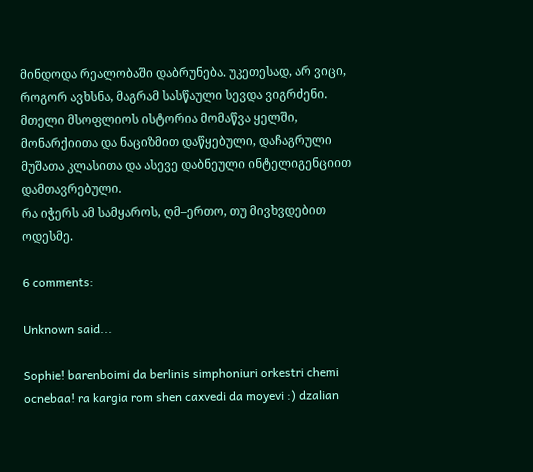მინდოდა რეალობაში დაბრუნება. უკეთესად, არ ვიცი, როგორ ავხსნა, მაგრამ სასწაული სევდა ვიგრძენი. მთელი მსოფლიოს ისტორია მომაწვა ყელში, მონარქიითა და ნაციზმით დაწყებული, დაჩაგრული მუშათა კლასითა და ასევე დაბნეული ინტელიგენციით დამთავრებული.
რა იჭერს ამ სამყაროს, ღმ–ერთო, თუ მივხვდებით ოდესმე.

6 comments:

Unknown said...

Sophie! barenboimi da berlinis simphoniuri orkestri chemi ocnebaa! ra kargia rom shen caxvedi da moyevi :) dzalian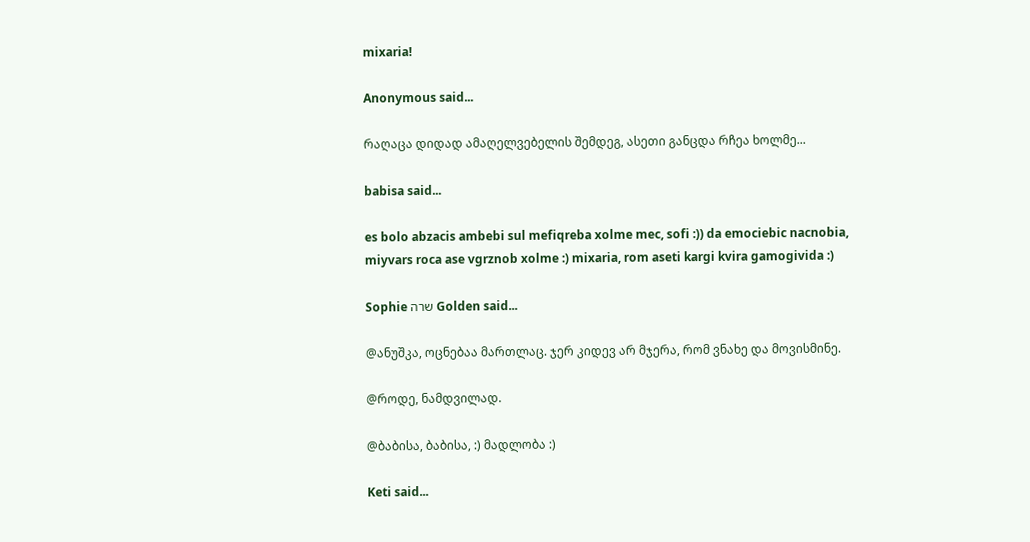mixaria!

Anonymous said...

რაღაცა დიდად ამაღელვებელის შემდეგ, ასეთი განცდა რჩეა ხოლმე...

babisa said...

es bolo abzacis ambebi sul mefiqreba xolme mec, sofi :)) da emociebic nacnobia, miyvars roca ase vgrznob xolme :) mixaria, rom aseti kargi kvira gamogivida :)

Sophie שרה Golden said...

@ანუშკა, ოცნებაა მართლაც. ჯერ კიდევ არ მჯერა, რომ ვნახე და მოვისმინე.

@როდე, ნამდვილად.

@ბაბისა, ბაბისა, :) მადლობა :)

Keti said...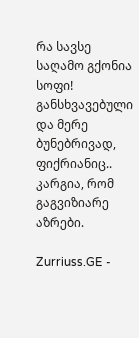რა სავსე საღამო გქონია სოფი! განსხვავებული და მერე ბუნებრივად, ფიქრიანიც.. კარგია, რომ გაგვიზიარე აზრები.

Zurriuss.GE -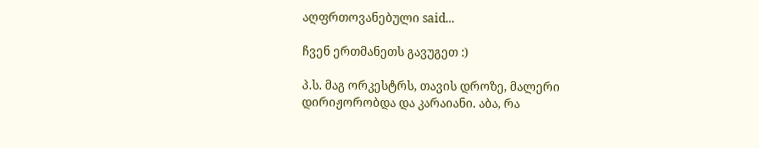აღფრთოვანებული said...

ჩვენ ერთმანეთს გავუგეთ :)

პ.ს. მაგ ორკესტრს, თავის დროზე, მალერი დირიჟორობდა და კარაიანი. აბა, რა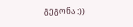გეგონა :))